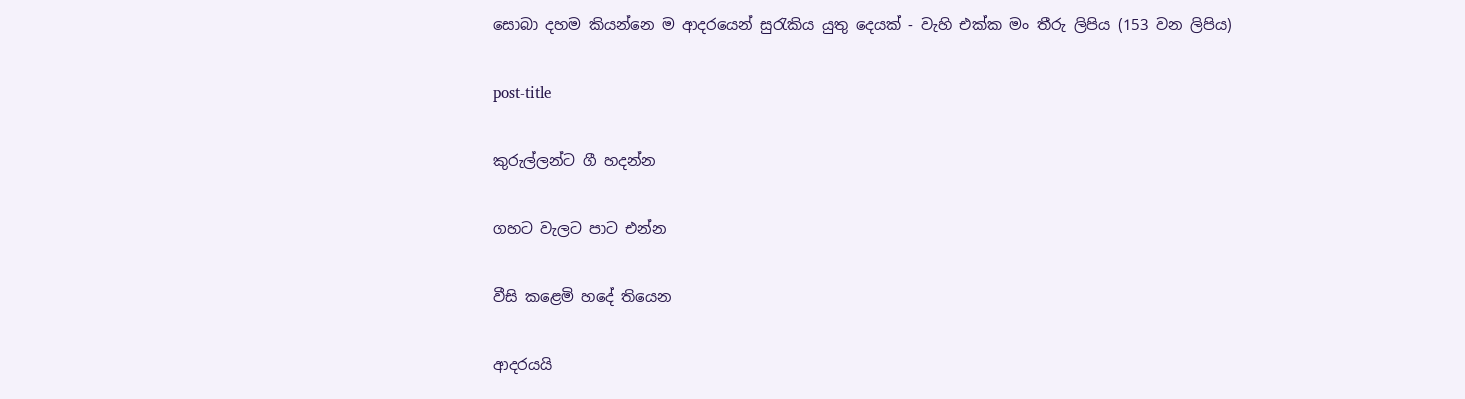සොබා දහම කියන්නෙ ම ආදරයෙන් සුරැකිය යුතු දෙයක් - වැහි එක්ක මං තීරු ලිපිය (153 වන ලිපිය)

post-title

කුරුල්ලන්ට ගී හදන්න

ගහට වැලට පාට එන්න

වීසි කළෙමි හදේ තියෙන

ආදරයයි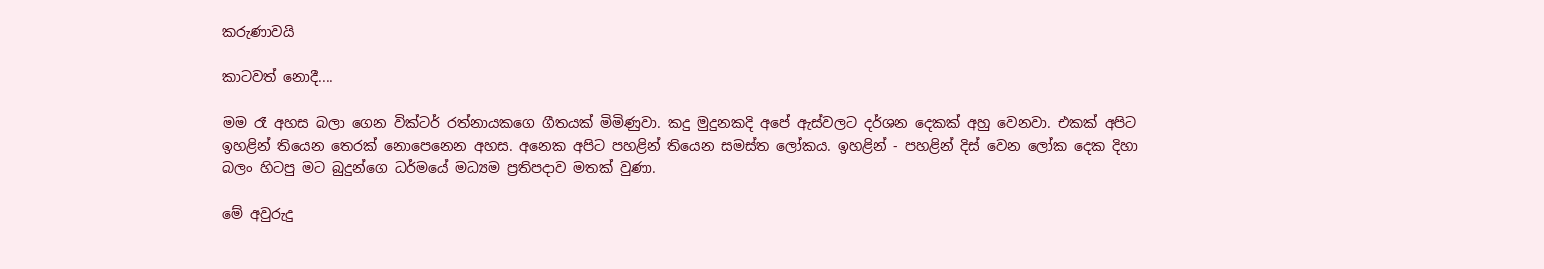කරුණාවයි

කාටවත් නොදී....

මම රෑ අහස බලා ගෙන වික්ටර් රත්නායකගෙ ගීතයක් මිමිණුවා. කදු මුදුනකදි අපේ ඇස්වලට දර්ශන දෙකක් අහු වෙනවා. එකක් අපිට ඉහළින් තියෙන තෙරක් නොපෙනෙන අහස. අනෙක අපිට පහළින් තියෙන සමස්ත ලෝකය. ඉහළින් - පහළින් දිස් වෙන ලෝක දෙක දිහා බලං හිටපු මට බුදුන්ගෙ ධර්මයේ මධ්‍යම ප්‍රතිපදාව මතක් වුණා.

මේ අවුරුදු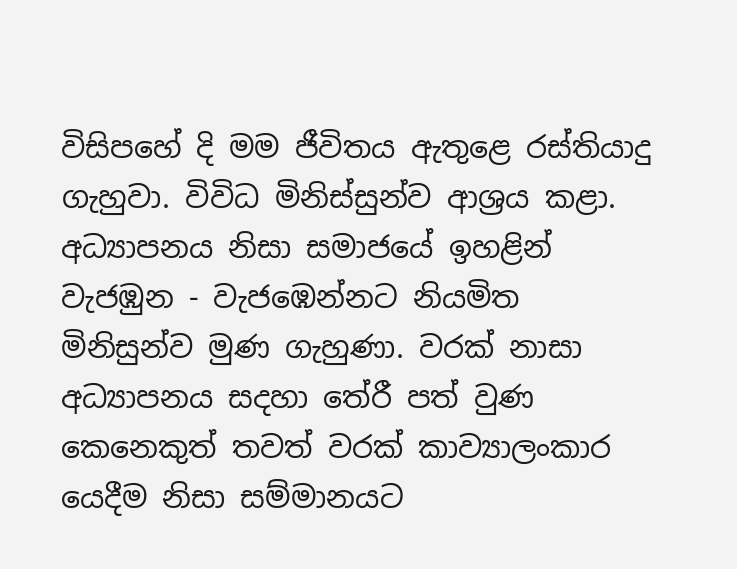විසිපහේ දි මම ජීවිතය ඇතුළෙ රස්තියාදු ගැහුවා. විවිධ මිනිස්සුන්ව ආශ්‍රය කළා. අධ්‍යාපනය නිසා සමාජයේ ඉහළින් වැජඹුන - වැජඹෙන්නට නියමිත මිනිසුන්ව මුණ ගැහුණා. වරක් නාසා අධ්‍යාපනය සදහා තේරී පත් වුණ කෙනෙකුත් තවත් වරක් කාව්‍යාලංකාර යෙදීම නිසා සම්මානයට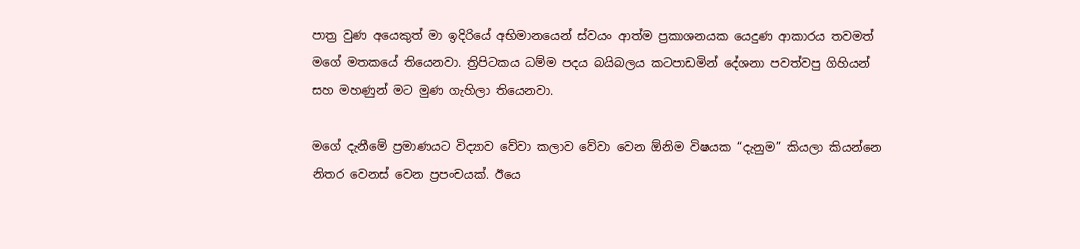පාත්‍ර වුණ අයෙකුත් මා ඉදිරියේ අභිමානයෙන් ස්වයං ආත්ම ප්‍රකාශනයක යෙදුණ ආකාරය තවමත් මගේ මතකයේ තියෙනවා. ත්‍රිපිටකය ධම්ම පදය බයිබලය කටපාඩමින් දේශනා පවත්වපු ගිහියන් සහ මහණුන් මට මුණ ගැහිලා තියෙනවා.

මගේ දැනීමේ ප්‍රමාණයට විද්‍යාව වේවා කලාව වේවා වෙන ඕනිම විෂයක “දැනුම” කියලා කියන්නෙ නිතර වෙනස් වෙන ප්‍රපංචයක්. ඊයෙ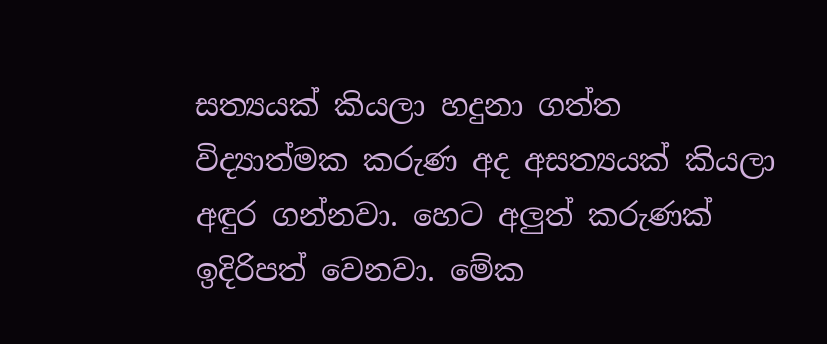සත්‍යයක් කියලා හදුනා ගත්ත විද්‍යාත්මක කරුණ අද අසත්‍යයක් කියලා අඳුර ගන්නවා. හෙට අලුත් කරුණක් ඉදිරිපත් වෙනවා. මේක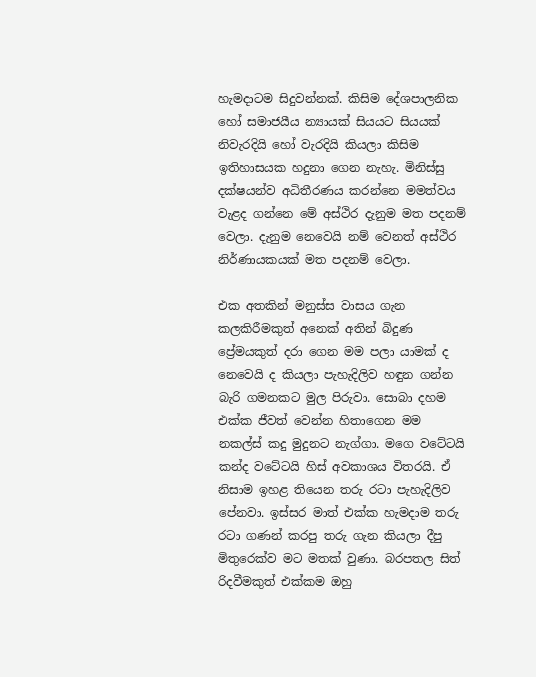හැමදාටම සිදුවන්නක්. කිසිම දේශපාලනික හෝ සමාජයීය න්‍යායක් සියයට සියයක් නිවැරදියි හෝ වැරදියි කියලා කිසිම ඉතිහාසයක හදුනා ගෙන නැහැ. මිනිස්සු දක්ෂයන්ව අධිතීරණය කරන්නෙ මමත්වය වැළද ගන්නෙ මේ අස්ථිර දැනුම මත පදනම් වෙලා. දැනුම නෙවෙයි නම් වෙනත් අස්ථිර නිර්ණායකයක් මත පදනම් වෙලා.

එක අතකින් මනුස්ස වාසය ගැන කලකිරීමකුත් අනෙක් අතින් බිදුණ ප්‍රේමයකුත් දරා ගෙන මම පලා යාමක් ද නෙවෙයි ද කියලා පැහැදිලිව හඳුන ගන්න බැරි ගමනකට මුල පිරුවා. සොබා දහම එක්ක ජීවත් වෙන්න හිතාගෙන මම නකල්ස් කදු මුදුනට නැග්ගා. මගෙ වටේටයි කන්ද වටේටයි හිස් අවකාශය විතරයි. ඒ නිසාම ඉහළ තියෙන තරු රටා පැහැදිලිව පේනවා. ඉස්සර මාත් එක්ක හැමදාම තරු රටා ගණන් කරපු තරු ගැන කියලා දීපු මිතුරෙක්ව මට මතක් වුණා. බරපතල සිත් රිදවීමකුත් එක්කම ඔහු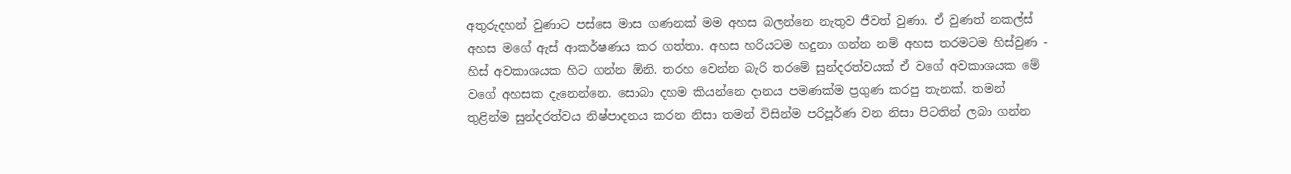අතුරුදහන් වුණාට පස්සෙ මාස ගණනක් මම අහස බලන්නෙ නැතුව ජීවත් වුණා. ඒ වුණත් නකල්ස් අහස මගේ ඇස් ආකර්ෂණය කර ගත්තා. අහස හරියටම හදුනා ගන්න නම් අහස තරමටම හිස්වුණ - හිස් අවකාශයක හිට ගන්න ඕනි. තරහ වෙන්න බැරි තරමේ සුන්දරත්වයක් ඒ වගේ අවකාශයක මේ වගේ අහසක දැනෙන්නෙ. සොබා දහම කියන්නෙ දානය පමණක්ම ප්‍රගුණ කරපු තැනක්. තමන් තුළින්ම සුන්දරත්වය නිෂ්පාදනය කරන නිසා තමන් විසින්ම පරිපූර්ණ වන නිසා පිටතින් ලබා ගන්න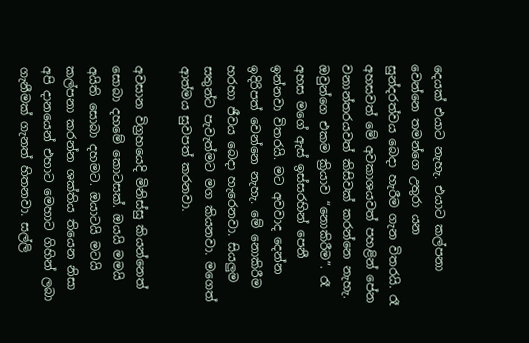දෙයක් එයාට නැහැ. එයාට කල්පනා වෙන්නෙ තමන්ගෙ උතුරා යන සුන්දරත්වය බෙදා හැරීම ගැන විතරයි. රෑ අහසවත් මේ අවකාශයවත් පහළින් පේන වනාන්තරයවත් කිසිවක් කරන්නෙ නැහැ. ඔවුන්ගෙ එකම ක්‍රියාව “නොකිරීම”. රෑ අහස මගේ ඇස් ඉස්සරහින් පෙනී ඉන්නවා විතරයි. මට අවවාද දෙන්න ඉදිරිපත් වෙන්නෙ නැහැ. මේ නොකිරීම හරහා ජීවය බෙදා හැරෙනවා. සියලුම සතුන්ට පැවැත්මට මග කියනවා. මගෙත් ආත්මය සුවපත් කරනවා.

අවසාන විග්‍රහයෙදි මිනිස්සු කියන්නෙත් සොබා දහමේ කොටසක්. ඔයයි මමයි අයිති සොබා දහමට. ඔයාටයි මටයි කල්පනා කරන්න ශක්තිය තියෙන නිසා අපි දානයෙන් එහාට මෙහාට ගිහින් ලබා ගැනීමක් ගැනත් හිතනවා. සල්ලි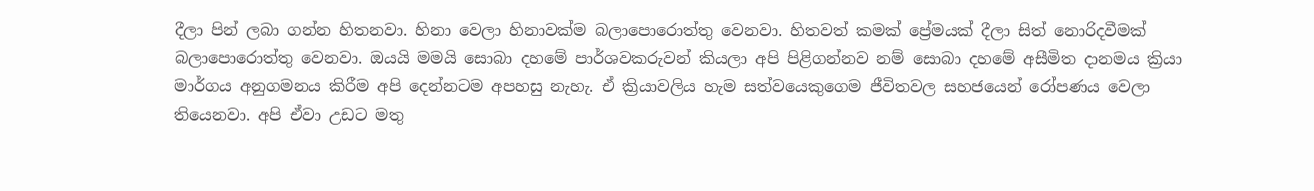දීලා පින් ලබා ගන්න හිතනවා. හිනා වෙලා හිනාවක්ම බලාපොරොත්තු වෙනවා. හිතවත් කමක් ප්‍රේමයක් දීලා සිත් නොරිදවීමක් බලාපොරොත්තු වෙනවා. ඔයයි මමයි සොබා දහමේ පාර්ශවකරුවන් කියලා අපි පිළිගන්නව නම් සොබා දහමේ අසීමිත දානමය ක්‍රියා මාර්ගය අනුගමනය කිරීම අපි දෙන්නටම අපහසු නැහැ. ඒ ක්‍රියාවලිය හැම සත්වයෙකුගෙම ජීවිතවල සහජයෙන් රෝපණය වෙලා තියෙනවා. අපි ඒවා උඩට මතු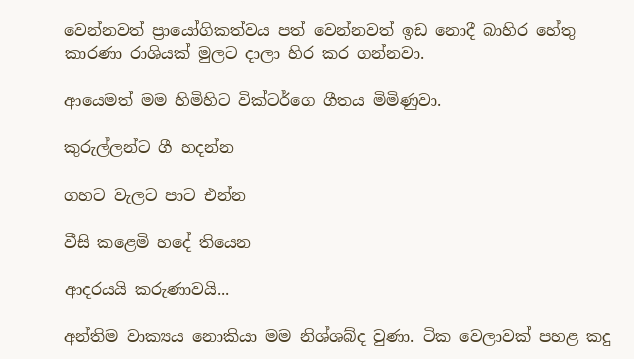වෙන්නවත් ප්‍රායෝගිකත්වය පත් වෙන්නවත් ඉඩ නොදී බාහිර හේතු කාරණා රාශියක් මුලට දාලා හිර කර ගන්නවා.

ආයෙමත් මම හිමිහිට වික්ටර්ගෙ ගීතය මිමිණුවා.

කුරුල්ලන්ට ගී හදන්න

ගහට වැලට පාට එන්න

වීසි කළෙමි හදේ තියෙන

ආදරයයි කරුණාවයි...

අන්තිම වාක්‍යය නොකියා මම නිශ්ශබ්ද වුණා. ටික වෙලාවක් පහළ කදු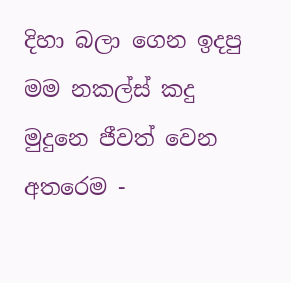දිහා බලා ගෙන ඉදපු මම නකල්ස් කදු මුදුනෙ ජීවත් වෙන අතරෙම -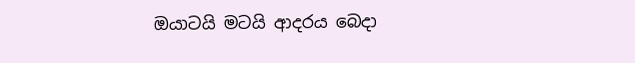ඔයාටයි මටයි ආදරය බෙදා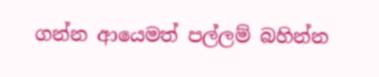ගන්න ආයෙමත් පල්ලම් බහින්න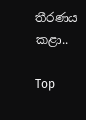තීරණය කළා..

Top